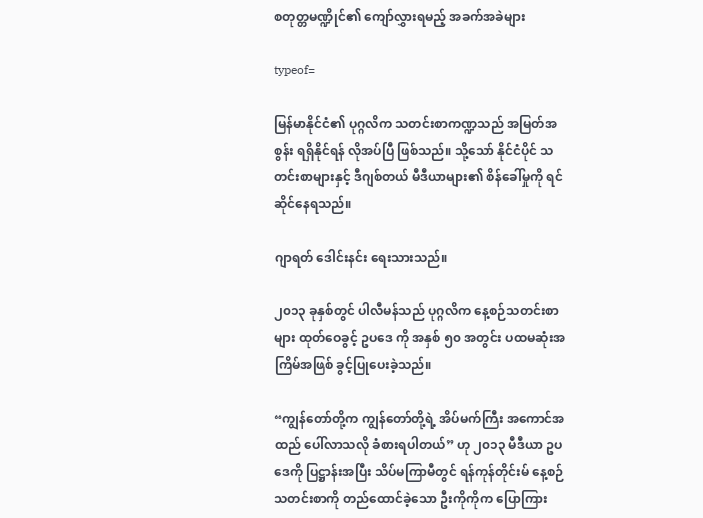စတုတ္တမဏ္ဍိုင်၏ ကျော်လွှားရမည့် အခက်အခဲများ

typeof=

မြန်မာနိုင်ငံ၏ ပုဂ္ဂလိက သတင်းစာကဏ္ဍသည် အမြတ်အစွန်း ရရှိနိုင်ရန် လိုအပ်ပြီ ဖြစ်သည်။ သို့သော် နိုင်ငံပိုင် သတင်းစာများနှင့် ဒီဂျစ်တယ် မီဒီယာများ၏ စိန်ခေါ်မှုကို ရင်ဆိုင်နေရသည်။

ဂျာရတ် ဒေါင်းနင်း ရေးသားသည်။

၂၀၁၃ ခုနှစ်တွင် ပါလီမန်သည် ပုဂ္ဂလိက နေ့စဉ်သတင်းစာများ ထုတ်ဝေခွင့် ဥပဒေ ကို အနှစ် ၅၀ အတွင်း ပထမဆုံးအကြိမ်အဖြစ် ခွင့်ပြုပေးခဲ့သည်။

“ကျွန်တော်တို့က ကျွန်တော်တို့ရဲ့ အိပ်မက်ကြီး အကောင်အထည် ပေါ်လာသလို ခံစားရပါတယ်” ဟု ၂၀၁၃ မီဒီယာ ဥပဒေကို ပြဋ္ဌာန်းအပြီး သိပ်မကြာမီတွင် ရန်ကုန်တိုင်းမ် နေ့စဉ်သတင်းစာကို တည်ထောင်ခဲ့သော ဦးကိုကိုက ပြောကြား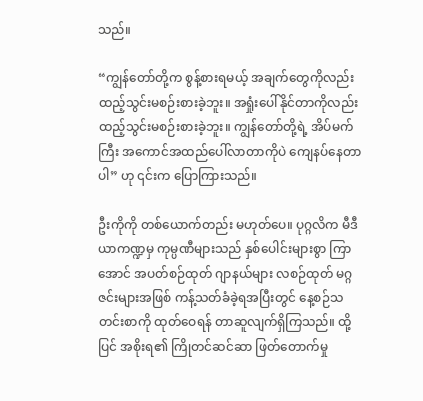သည်။

“ကျွန်တော်တို့က စွန့်စားရမယ့် အချက်တွေကိုလည်း ထည့်သွင်းမစဉ်းစားခဲ့ဘူး။ အရှုံးပေါ်နိုင်တာကိုလည်း ထည့်သွင်းမစဉ်းစားခဲ့ဘူး။ ကျွန်တော်တို့ရဲ့ အိပ်မက်ကြီး အကောင်အထည်ပေါ်လာတာကိုပဲ ကျေနပ်နေတာပါ” ဟု ၎င်းက ပြောကြားသည်။

ဦးကိုကို တစ်ယောက်တည်း မဟုတ်ပေ။ ပုဂ္ဂလိက မီဒီယာကဏ္ဍမှ ကုမ္ပဏီများသည် နှစ်ပေါင်းများစွာ ကြာအောင် အပတ်စဉ်ထုတ် ဂျာနယ်များ လစဉ်ထုတ် မဂ္ဂဇင်းများအဖြစ် ကန့်သတ်ခံခဲ့ရအပြီးတွင် နေ့စဉ်သတင်းစာကို ထုတ်ဝေရန် တာဆူလျက်ရှိကြသည်။ ထို့ပြင် အစိုးရ၏ ကြိုတင်ဆင်ဆာ ဖြတ်တောက်မှု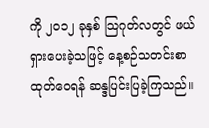ကို ၂၀၁၂ ခုနှစ် သြဂုတ်လတွင် ဖယ်ရှားပေးခဲ့သဖြင့် နေ့စဉ်သတင်းစာ ထုတ်ဝေရန် ဆန္ဒပြင်းပြခဲ့ကြသည်။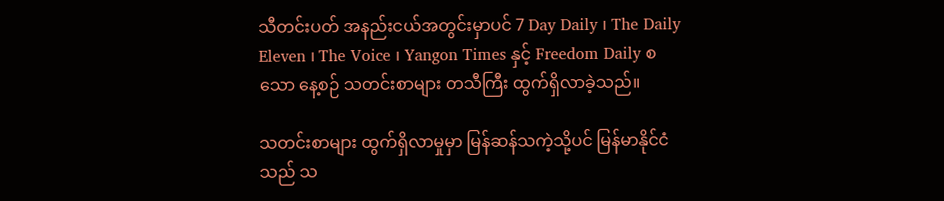သီတင်းပတ် အနည်းငယ်အတွင်းမှာပင် 7 Day Daily ၊ The Daily Eleven ၊ The Voice ၊ Yangon Times နှင့် Freedom Daily စသော နေ့စဉ် သတင်းစာများ တသီကြီး ထွက်ရှိလာခဲ့သည်။

သတင်းစာများ ထွက်ရှိလာမှုမှာ မြန်ဆန်သကဲ့သို့ပင် မြန်မာနိုင်ငံသည် သ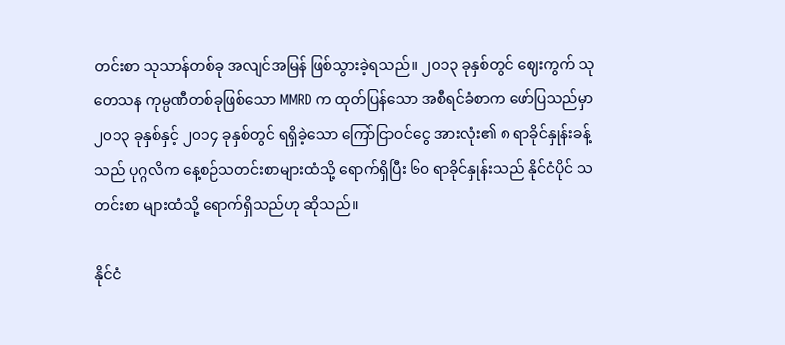တင်းစာ သုသာန်တစ်ခု အလျင်အမြန် ဖြစ်သွားခဲ့ရသည်။ ၂၀၁၃ ခုနှစ်တွင် ဈေးကွက် သုတေသန ကုမ္ပဏီတစ်ခုဖြစ်သော MMRD က ထုတ်ပြန်သော အစီရင်ခံစာက ဖော်ပြသည်မှာ ၂၀၁၃ ခုနှစ်နှင့် ၂၀၁၄ ခုနှစ်တွင် ရရှိခဲ့သော ကြော်ငြာဝင်ငွေ အားလုံး၏ ၈ ရာခိုင်နှုန်းခန့်သည် ပုဂ္ဂလိက နေ့စဉ်သတင်းစာများထံသို့ ရောက်ရှိပြီး ၆၀ ရာခိုင်နှုန်းသည် နိုင်ငံပိုင် သတင်းစာ များထံသို့ ရောက်ရှိသည်ဟု ဆိုသည်။

နိုင်ငံ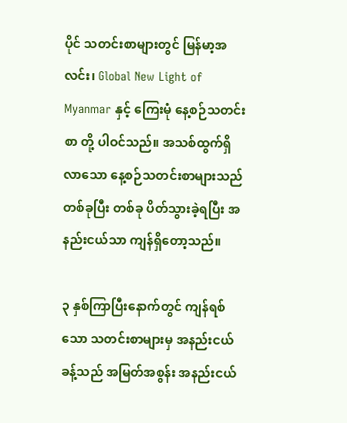ပိုင် သတင်းစာများတွင် မြန်မာ့အလင်း၊ Global New Light of Myanmar နှင့် ကြေးမုံ နေ့စဉ်သတင်းစာ တို့ ပါဝင်သည်။ အသစ်ထွက်ရှိလာသော နေ့စဉ်သတင်းစာများသည် တစ်ခုပြီး တစ်ခု ပိတ်သွားခဲ့ရပြီး အနည်းငယ်သာ ကျန်ရှိတော့သည်။

၃ နှစ်ကြာပြီးနောက်တွင် ကျန်ရစ်သော သတင်းစာများမှ အနည်းငယ်ခန့်သည် အမြတ်အစွန်း အနည်းငယ်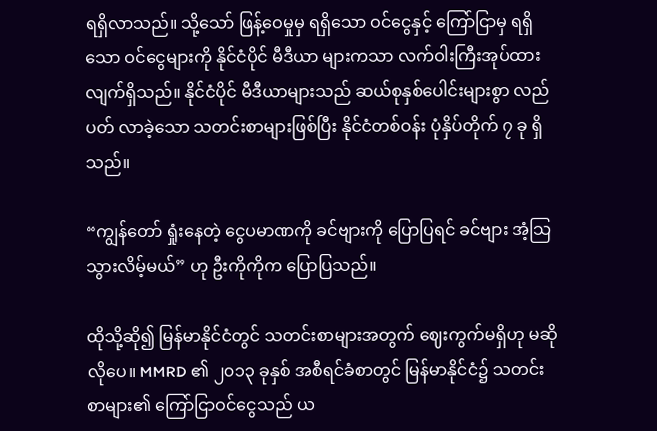ရရှိလာသည်။ သို့သော် ဖြန့်ဝေမှုမှ ရရှိသော ဝင်ငွေနှင့် ကြော်ငြာမှ ရရှိသော ဝင်ငွေများကို နိုင်ငံပိုင် မီဒီယာ များကသာ လက်ဝါးကြီးအုပ်ထားလျက်ရှိသည်။ နိုင်ငံပိုင် မီဒီယာများသည် ဆယ်စုနှစ်ပေါင်းများစွာ လည်ပတ် လာခဲ့သော သတင်းစာများဖြစ်ပြီး နိုင်ငံတစ်ဝန်း ပုံနှိပ်တိုက် ၇ ခု ရှိသည်။

“ကျွန်တော် ရှုံးနေတဲ့ ငွေပမာဏကို ခင်ဗျားကို ပြောပြရင် ခင်ဗျား အံ့သြသွားလိမ့်မယ်” ဟု ဦးကိုကိုက ပြောပြသည်။

ထိုသို့ဆို၍ မြန်မာနိုင်ငံတွင် သတင်းစာများအတွက် ဈေးကွက်မရှိဟု မဆိုလိုပေ။ MMRD ၏ ၂၀၁၃ ခုနှစ် အစီရင်ခံစာတွင် မြန်မာနိုင်ငံ၌ သတင်းစာများ၏ ကြော်ငြာဝင်ငွေသည် ယ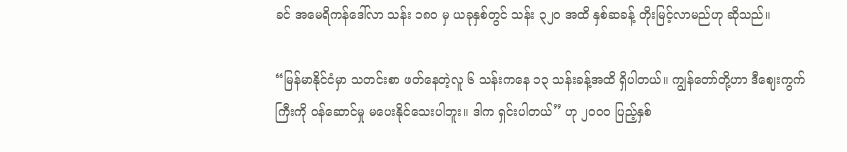ခင် အမေရိကန်ဒေါ်လာ သန်း ၁၈၀ မှ ယခုနှစ်တွင် သန်း ၃၂၀ အထိ နှစ်ဆခန့် တိုးမြင့်လာမည်ဟု ဆိုသည်။

“မြန်မာနိုင်ငံမှာ သတင်းစာ ဖတ်နေတဲ့လူ ၆ သန်းကနေ ၁၃ သန်းခန့်အထိ ရှိပါတယ်။ ကျွန်တော်တို့ဟာ ဒီဈေးကွက်ကြီးကို ဝန်ဆောင်မှု မပေးနိုင်သေးပါဘူး။ ဒါက ရှင်းပါတယ်” ဟု ၂၀၀၀ ပြည့်နှစ်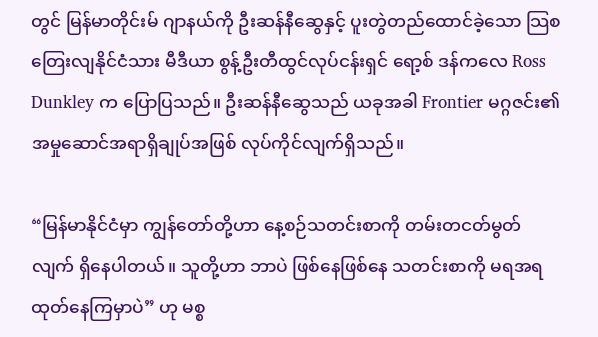တွင် မြန်မာတိုင်းမ် ဂျာနယ်ကို ဦးဆန်နီဆွေနှင့် ပူးတွဲတည်ထောင်ခဲ့သော သြစတြေးလျနိုင်ငံသား မီဒီယာ စွန့်ဦးတီထွင်လုပ်ငန်းရှင် ရော့စ် ဒန်ကလေ Ross Dunkley က ပြောပြသည်။ ဦးဆန်နီဆွေသည် ယခုအခါ Frontier မဂ္ဂဇင်း၏ အမှုဆောင်အရာရှိချုပ်အဖြစ် လုပ်ကိုင်လျက်ရှိသည်။

“မြန်မာနိုင်ငံမှာ ကျွန်တော်တို့ဟာ နေ့စဉ်သတင်းစာကို တမ်းတငတ်မွတ်လျက် ရှိနေပါတယ်။ သူတို့ဟာ ဘာပဲ ဖြစ်နေဖြစ်နေ သတင်းစာကို မရအရ ထုတ်နေကြမှာပဲ” ဟု မစ္စ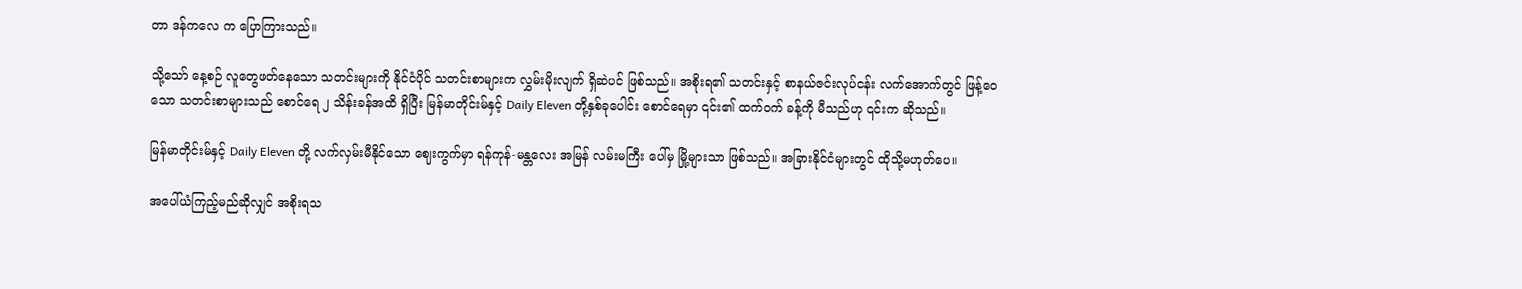တာ ဒန်ကလေ က ပြောကြားသည်။

သို့သော် နေ့စဉ် လူတွေဖတ်နေသော သတင်းများကို နိုင်ငံပိုင် သတင်းစာများက လွှမ်းမိုးလျက် ရှိဆဲပင် ဖြစ်သည်။ အစိုးရ၏ သတင်းနှင့် စာနယ်ဇင်းလုပ်ငန်း လက်အောက်တွင် ဖြန့်ဝေသော သတင်းစာများသည် စောင်ရေ ၂ သိန်းခန်အထိ ရှိပြီး မြန်မာတိုင်းမ်နှင့် Daily Eleven တို့နှစ်ခုပေါင်း စောင်ရေမှာ ၎င်း၏ ထက်ဝက် ခန့်ကို မီသည်ဟု ၎င်းက ဆိုသည်။

မြန်မာတိုင်းမ်နှင့် Daily Eleven တို့ လက်လှမ်းမီနိုင်သော ဈေးကွက်မှာ ရန်ကုန်-မန္တလေး အမြန် လမ်းမကြီး ပေါ်မှ မြို့များသာ ဖြစ်သည်။ အခြားနိုင်ငံများတွင် ထိုသို့မဟုတ်ပေ။

အပေါ်ယံကြည့်မည်ဆိုလျှင် အစိုးရသ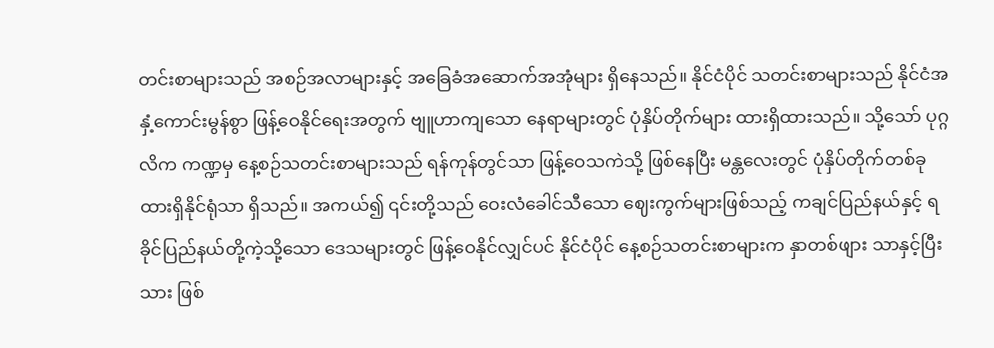တင်းစာများသည် အစဉ်အလာများနှင့် အခြေခံအဆောက်အအုံများ ရှိနေသည်။ နိုင်ငံပိုင် သတင်းစာများသည် နိုင်ငံအနှံ့ကောင်းမွန်စွာ ဖြန့်ဝေနိုင်ရေးအတွက် ဗျူဟာကျသော နေရာများတွင် ပုံနှိပ်တိုက်များ ထားရှိထားသည်။ သို့သော် ပုဂ္ဂလိက ကဏ္ဍမှ နေ့စဉ်သတင်းစာများသည် ရန်ကုန်တွင်သာ ဖြန့်ဝေသကဲသို့ ဖြစ်နေပြီး မန္တလေးတွင် ပုံနှိပ်တိုက်တစ်ခု ထားရှိနိုင်ရုံသာ ရှိသည်။ အကယ်၍ ၎င်းတို့သည် ဝေးလံခေါင်သီသော ဈေးကွက်များဖြစ်သည့် ကချင်ပြည်နယ်နှင့် ရခိုင်ပြည်နယ်တို့ကဲ့သို့သော ဒေသများတွင် ဖြန့်ဝေနိုင်လျှင်ပင် နိုင်ငံပိုင် နေ့စဉ်သတင်းစာများက နှာတစ်ဖျား သာနှင့်ပြီးသား ဖြစ်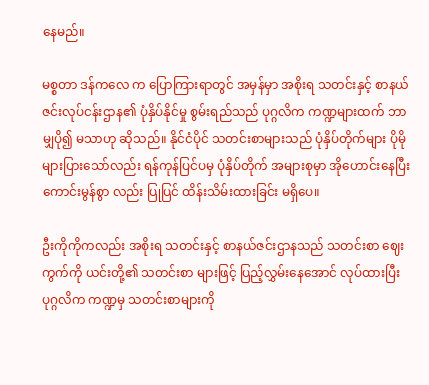နေမည်။

မစ္စတာ ဒန်ကလေ က ပြောကြားရာတွင် အမှန်မှာ အစိုးရ သတင်းနှင့် စာနယ်ဇင်းလုပ်ငန်းဌာန၏ ပုံနှိပ်နိုင်မှု စွမ်းရည်သည် ပုဂ္ဂလိက ကဏ္ဍများထက် ဘာမျှပို၍ မသာဟု ဆိုသည်။ နိုင်ငံပိုင် သတင်းစာများသည် ပုံနှိပ်တိုက်များ ပိုမိုများပြားသော်လည်း ရန်ကုန်ပြင်ပမှ ပုံနှိပ်တိုက် အများစုမှာ အိုဟောင်းနေပြီး ကောင်းမွန်စွာ လည်း ပြုပြင် ထိန်းသိမ်းထားခြင်း မရှိပေ။

ဦးကိုကိုကလည်း အစိုးရ သတင်းနှင့် စာနယ်ဇင်းဌာနသည် သတင်းစာ ဈေးကွက်ကို ယင်းတို့၏ သတင်းစာ များဖြင့် ပြည့်လွှမ်းနေအောင် လုပ်ထားပြီး ပုဂ္ဂလိက ကဏ္ဍမှ သတင်းစာများကို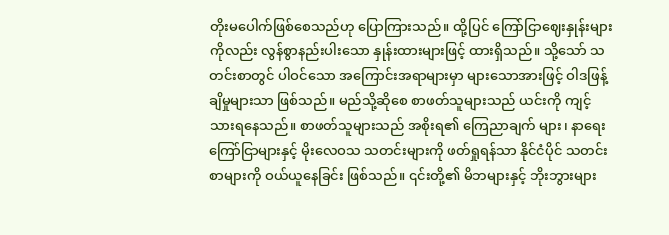တိုးမပေါက်ဖြစ်စေသည်ဟု ပြောကြားသည်။ ထို့ပြင် ကြော်ငြာဈေးနှုန်းများကိုလည်း လွန်စွာနည်းပါးသော နှုန်းထားများဖြင့် ထားရှိသည်။ သို့သော် သတင်းစာတွင် ပါဝင်သော အကြောင်းအရာများမှာ များသောအားဖြင့် ဝါဒဖြန့်ချိမှုများသာ ဖြစ်သည်။ မည်သို့ဆိုစေ စာဖတ်သူများသည် ယင်းကို ကျင့်သားရနေသည်။ စာဖတ်သူများသည် အစိုးရ၏ ကြေညာချက် များ၊ နာရေးကြော်ငြာများနှင့် မိုးလေဝသ သတင်းများကို ဖတ်ရှုရန်သာ နိုင်ငံပိုင် သတင်းစာများကို ဝယ်ယူနေခြင်း ဖြစ်သည်။ ၎င်းတို့၏ မိဘများနှင့် ဘိုးဘွားများ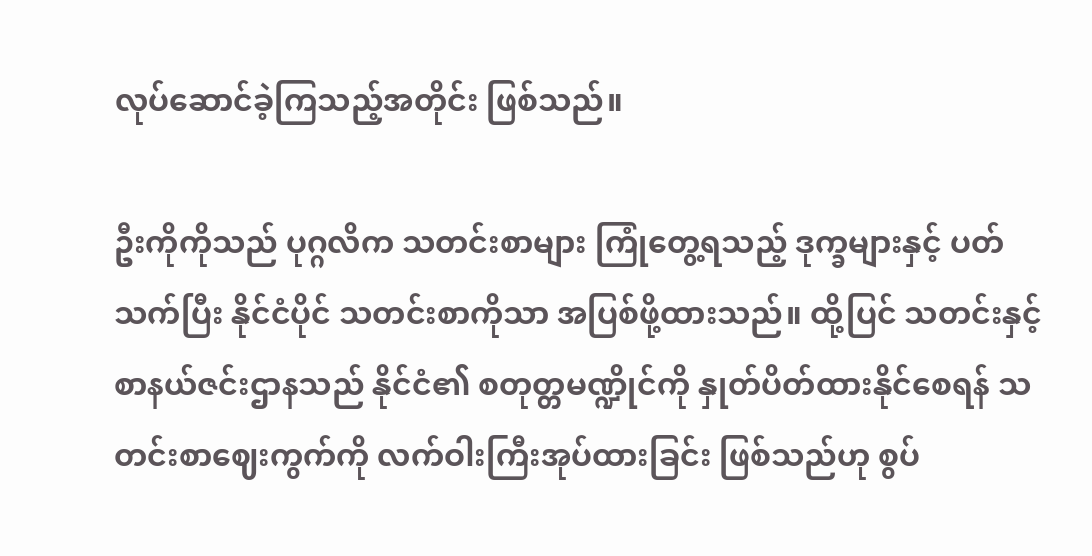လုပ်ဆောင်ခဲ့ကြသည့်အတိုင်း ဖြစ်သည်။

ဦးကိုကိုသည် ပုဂ္ဂလိက သတင်းစာများ ကြုံတွေ့ရသည့် ဒုက္ခများနှင့် ပတ်သက်ပြီး နိုင်ငံပိုင် သတင်းစာကိုသာ အပြစ်ဖို့ထားသည်။ ထို့ပြင် သတင်းနှင့် စာနယ်ဇင်းဌာနသည် နိုင်ငံ၏ စတုတ္တမဏ္ဍိုင်ကို နှုတ်ပိတ်ထားနိုင်စေရန် သတင်းစာဈေးကွက်ကို လက်ဝါးကြီးအုပ်ထားခြင်း ဖြစ်သည်ဟု စွပ်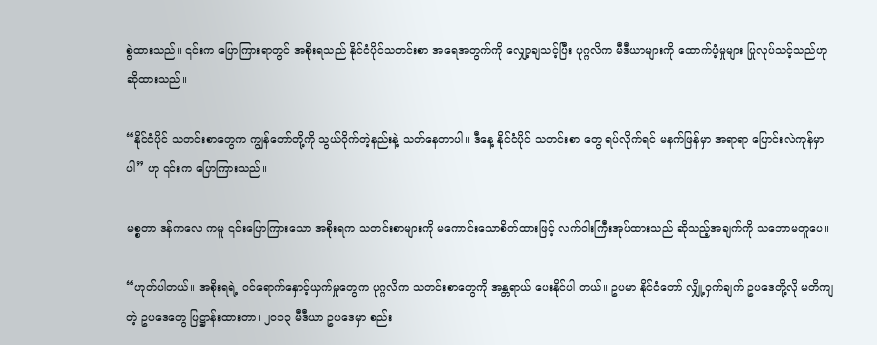စွဲထားသည်။ ၎င်းက ပြောကြားရာတွင် အစိုးရသည် နိုင်ငံပိုင်သတင်းစာ အရေအတွက်ကို လျှော့ချသင့်ပြီး ပုဂ္ဂလိက မီဒီယာများကို ထောက်ပံ့မှုများ ပြုလုပ်သင့်သည်ဟု ဆိုထားသည်။

“နိုင်ငံပိုင် သတင်းစာတွေက ကျွန်တော်တို့ကို သွယ်ဝိုက်တဲ့နည်းနဲ့ သတ်နေတာပါ။ ဒီနေ့ နိုင်ငံပိုင် သတင်းစာ တွေ ရပ်လိုက်ရင် မနက်ဖြန်မှာ အရာရာ ပြောင်းလဲကုန်မှာပါ” ဟု ၎င်းက ပြောကြားသည်။

မစ္စတာ ဒန်ကလေ ကမူ ၎င်းပြောကြားသော အစိုးရက သတင်းစာများကို မကောင်းသောစိတ်ထားဖြင့် လက်ဝါးကြီးအုပ်ထားသည် ဆိုသည့်အချက်ကို သဘောမတူပေ။

“ဟုတ်ပါတယ်။ အစိုးရရဲ့ ဝင်ရောက်နှောင့်ယှက်မှုတွေက ပုဂ္ဂလိက သတင်းစာတွေကို အန္တရာယ် ပေးနိုင်ပါ တယ်။ ဥပမာ နိုင်ငံတော် လျှို့ဝှက်ချက် ဥပဒေတို့လို မတိကျတဲ့ ဥပဒေတွေ ပြဋ္ဌာန်းထားတာ၊ ၂၀၁၃ မီဒီယာ ဥပဒေမှာ စည်း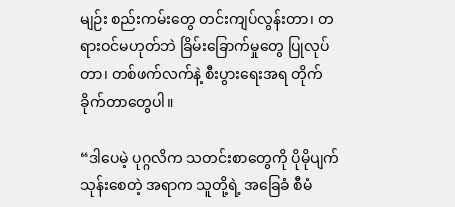မျဉ်း စည်းကမ်းတွေ တင်းကျပ်လွန်းတာ၊ တရားဝင်မဟုတ်ဘဲ ခြိမ်းခြောက်မှုတွေ ပြုလုပ်တာ၊ တစ်ဖက်လက်နဲ့ စီးပွားရေးအရ တိုက်ခိုက်တာတွေပါ။

“ဒါပေမဲ့ ပုဂ္ဂလိက သတင်းစာတွေကို ပိုမိုပျက်သုန်းစေတဲ့ အရာက သူတို့ရဲ့ အခြေခံ စီမံ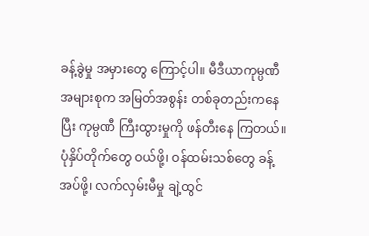ခန့်ခွဲမှု အမှားတွေ ကြောင့်ပါ။ မီဒီယာကုမ္ပဏီ အများစုက အမြတ်အစွန်း တစ်ခုတည်းကနေပြီး ကုမ္ပဏီ ကြီးထွားမှုကို ဖန်တီးနေ ကြတယ်။ ပုံနှိပ်တိုက်တွေ ဝယ်ဖို့၊ ဝန်ထမ်းသစ်တွေ ခန့်အပ်ဖို့၊ လက်လှမ်းမီမှု ချဲ့ထွင်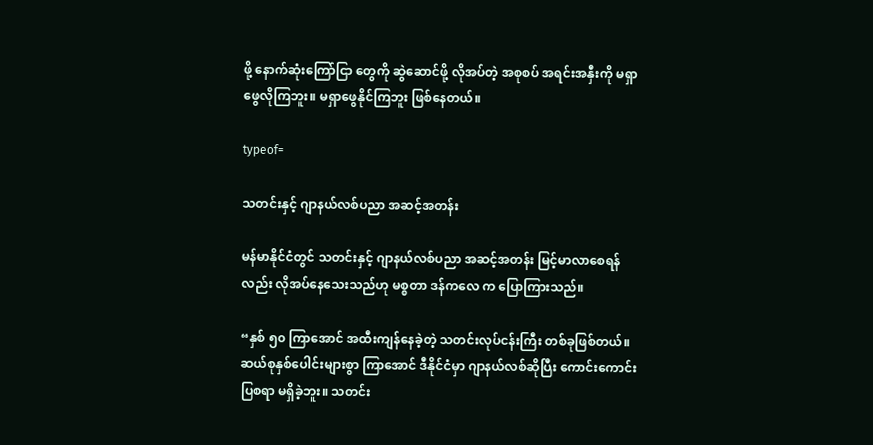ဖို့ နောက်ဆုံးကြော်ငြာ တွေကို ဆွဲဆောင်ဖို့ လိုအပ်တဲ့ အစုစပ် အရင်းအနှီးကို မရှာဖွေလိုကြဘူး။ မရှာဖွေနိုင်ကြဘူး ဖြစ်နေတယ်။

typeof=

သတင်းနှင့် ဂျာနယ်လစ်ပညာ အဆင့်အတန်း

မန်မာနိုင်ငံတွင် သတင်းနှင့် ဂျာနယ်လစ်ပညာ အဆင့်အတန်း မြင့်မာလာစေရန်လည်း လိုအပ်နေသေးသည်ဟု မစ္စတာ ဒန်ကလေ က ပြောကြားသည်။

“နှစ် ၅၀ ကြာအောင် အထီးကျန်နေခဲ့တဲ့ သတင်းလုပ်ငန်းကြီး တစ်ခုဖြစ်တယ်။ ဆယ်စုနှစ်ပေါင်းများစွာ ကြာအောင် ဒီနိုင်ငံမှာ ဂျာနယ်လစ်ဆိုပြီး ကောင်းကောင်း ပြစရာ မရှိခဲ့ဘူး။ သတင်း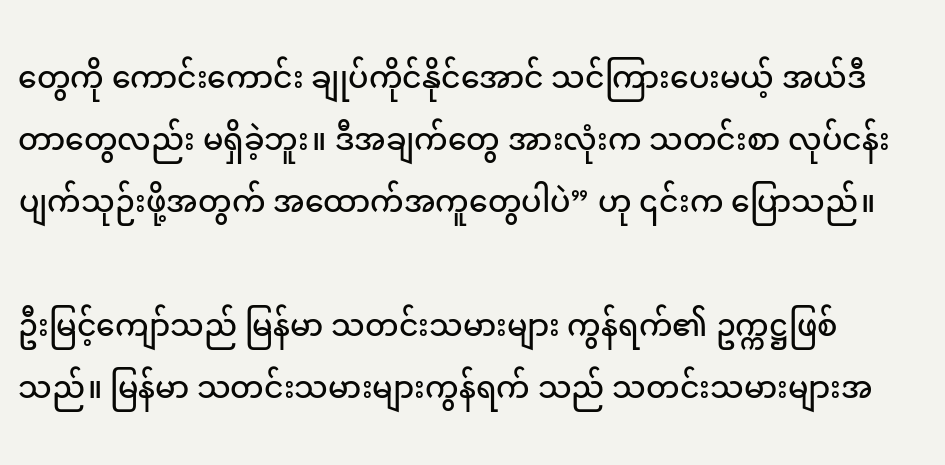တွေကို ကောင်းကောင်း ချုပ်ကိုင်နိုင်အောင် သင်ကြားပေးမယ့် အယ်ဒီတာတွေလည်း မရှိခဲ့ဘူး။ ဒီအချက်တွေ အားလုံးက သတင်းစာ လုပ်ငန်း ပျက်သုဉ်းဖို့အတွက် အထောက်အကူတွေပါပဲ” ဟု ၎င်းက ပြောသည်။

ဦးမြင့်ကျော်သည် မြန်မာ သတင်းသမားများ ကွန်ရက်၏ ဥက္ကဋ္ဌဖြစ်သည်။ မြန်မာ သတင်းသမားများကွန်ရက် သည် သတင်းသမားများအ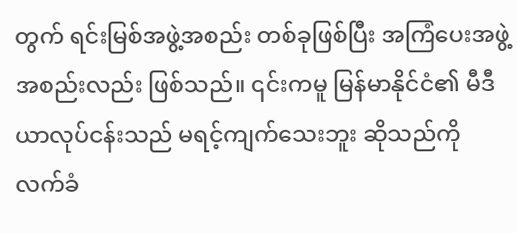တွက် ရင်းမြစ်အဖွဲ့အစည်း တစ်ခုဖြစ်ပြီး အကြံပေးအဖွဲ့အစည်းလည်း ဖြစ်သည်။ ၎င်းကမူ မြန်မာနိုင်ငံ၏ မီဒီယာလုပ်ငန်းသည် မရင့်ကျက်သေးဘူး ဆိုသည်ကို လက်ခံ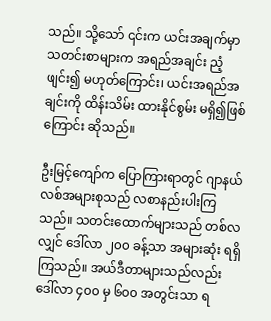သည်။ သို့သော် ၎င်းက ယင်းအချက်မှာ သတင်းစာများက အရည်အချင်း ညံ့ဖျင်း၍ မဟုတ်ကြောင်း၊ ယင်းအရည်အချင်းကို ထိန်းသိမ်း ထားနိုင်စွမ်း မရှိ၍ဖြစ်ကြောင်း ဆိုသည်။

ဦးမြင့်ကျော်က ပြောကြားရာတွင် ဂျာနယ်လစ်အများစုသည် လစာနည်းပါးကြသည်။ သတင်းထောက်များသည် တစ်လလျှင် ဒေါ်လာ ၂၀၀ ခန့်သာ အများဆုံး ရရှိကြသည်။ အယ်ဒီတာများသည်လည်း ဒေါ်လာ ၄၀၀ မှ ၆၀၀ အတွင်းသာ ရ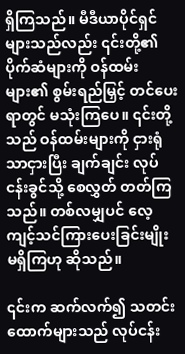ရှိကြသည်။ မီဒီယာပိုင်ရှင်များသည်လည်း ၎င်းတို့၏ ပိုက်ဆံများကို ဝန်ထမ်းများ၏ စွမ်းရည်မြှင့် တင်ပေးရာတွင် မသုံးကြပေ။ ၎င်းတို့သည် ဝန်ထမ်းများကို ငှားရုံသာငှားပြီး ချက်ချင်း လုပ်ငန်းခွင်သို့ စေလွှတ် တတ်ကြသည်။ တစ်လမျှပင် လေ့ကျင့်သင်ကြားပေးခြင်းမျိုး မရှိကြဟု ဆိုသည်။

၎င်းက ဆက်လက်၍ သတင်းထောက်များသည် လုပ်ငန်း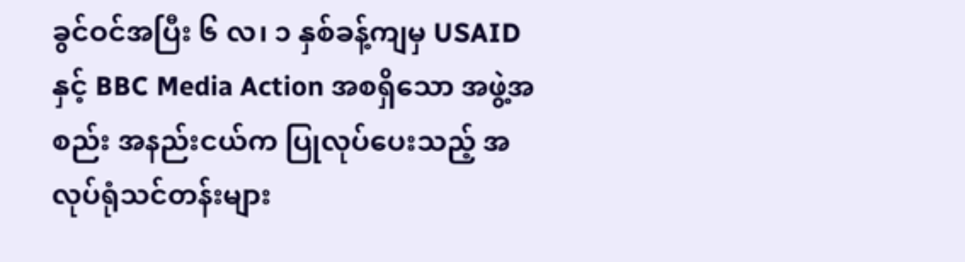ခွင်ဝင်အပြီး ၆ လ၊ ၁ နှစ်ခန့်ကျမှ USAID နှင့် BBC Media Action အစရှိသော အဖွဲ့အစည်း အနည်းငယ်က ပြုလုပ်ပေးသည့် အလုပ်ရုံသင်တန်းများ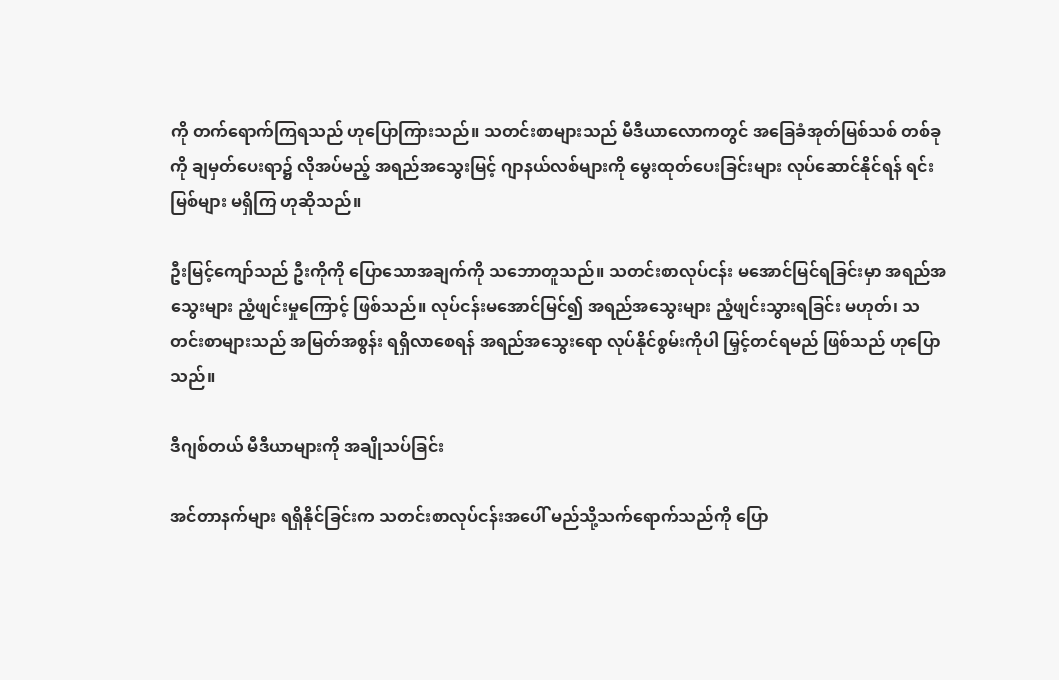ကို တက်ရောက်ကြရသည် ဟုပြောကြားသည်။ သတင်းစာများသည် မီဒီယာလောကတွင် အခြေခံအုတ်မြစ်သစ် တစ်ခုကို ချမှတ်ပေးရာ၌ လိုအပ်မည့် အရည်အသွေးမြင့် ဂျာနယ်လစ်များကို မွေးထုတ်ပေးခြင်းများ လုပ်ဆောင်နိုင်ရန် ရင်းမြစ်များ မရှိကြ ဟုဆိုသည်။

ဦးမြင့်ကျော်သည် ဦးကိုကို ပြောသောအချက်ကို သဘောတူသည်။ သတင်းစာလုပ်ငန်း မအောင်မြင်ရခြင်းမှာ အရည်အသွေးများ ညံ့ဖျင်းမှုကြောင့် ဖြစ်သည်။ လုပ်ငန်းမအောင်မြင်၍ အရည်အသွေးများ ညံ့ဖျင်းသွားရခြင်း မဟုတ်၊ သတင်းစာများသည် အမြတ်အစွန်း ရရှိလာစေရန် အရည်အသွေးရော လုပ်နိုင်စွမ်းကိုပါ မြှင့်တင်ရမည် ဖြစ်သည် ဟုပြောသည်။

ဒီဂျစ်တယ် မီဒီယာများကို အချိုသပ်ခြင်း

အင်တာနက်များ ရရှိနိုင်ခြင်းက သတင်းစာလုပ်ငန်းအပေါ် မည်သို့သက်ရောက်သည်ကို ပြော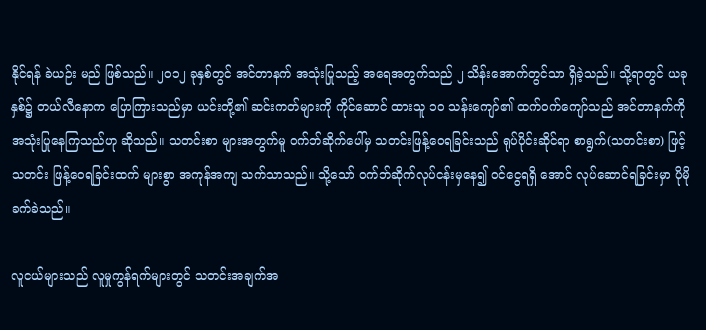နိုင်ရန် ခဲယဉ်း မည် ဖြစ်သည်။ ၂၀၁၂ ခုနှစ်တွင် အင်တာနက် အသုံးပြုသည့် အရေအတွက်သည် ၂ သိန်းအောက်တွင်သာ ရှိခဲ့သည်။ သို့ရာတွင် ယခုနှစ်၌ တယ်လီနောက ပြောကြားသည်မှာ ယင်းတို့၏ ဆင်းကတ်များကို ကိုင်ဆောင် ထားသူ ၁၀ သန်းကျော်၏ ထက်ဝက်ကျော်သည် အင်တာနက်ကို အသုံးပြုနေကြသည်ဟု ဆိုသည်။ သတင်းစာ များအတွက်မူ ဝက်ဘ်ဆိုက်ပေါ်မှ သတင်းဖြန့်ဝေရခြင်းသည် ရုပ်ပိုင်းဆိုင်ရာ စာရွက်(သတင်းစာ) ဖြင့် သတင်း ဖြန့်ဝေရခြင်းထက် များစွာ အကုန်အကျ သက်သာသည်။ သို့သော် ဝက်ဘ်ဆိုက်လုပ်ငန်းမှနေ၍ ဝင်ငွေရရှိ အောင် လုပ်ဆောင်ရခြင်းမှာ ပိုမိုခက်ခဲသည်။

လူငယ်များသည် လူမှုကွန်ရက်များတွင် သတင်းအချက်အ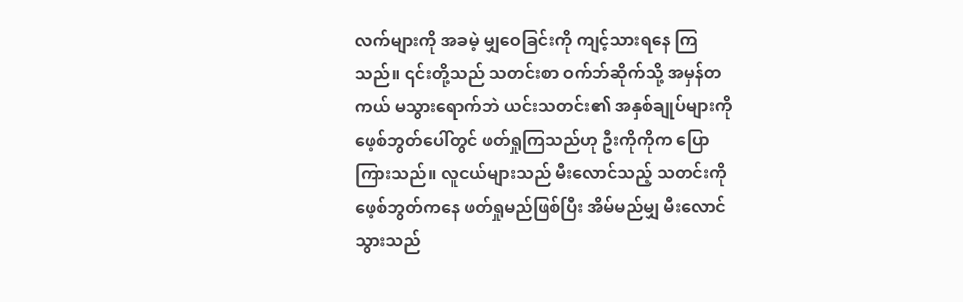လက်များကို အခမဲ့ မျှဝေခြင်းကို ကျင့်သားရနေ ကြသည်။ ၎င်းတို့သည် သတင်းစာ ဝက်ဘ်ဆိုက်သို့ အမှန်တကယ် မသွားရောက်ဘဲ ယင်းသတင်း၏ အနှစ်ချုပ်များကို ဖေ့စ်ဘွတ်ပေါ်တွင် ဖတ်ရှုကြသည်ဟု ဦးကိုကိုက ပြောကြားသည်။ လူငယ်များသည် မီးလောင်သည့် သတင်းကို ဖေ့စ်ဘွတ်ကနေ ဖတ်ရှုမည်ဖြစ်ပြီး အိမ်မည်မျှ မီးလောင်သွားသည်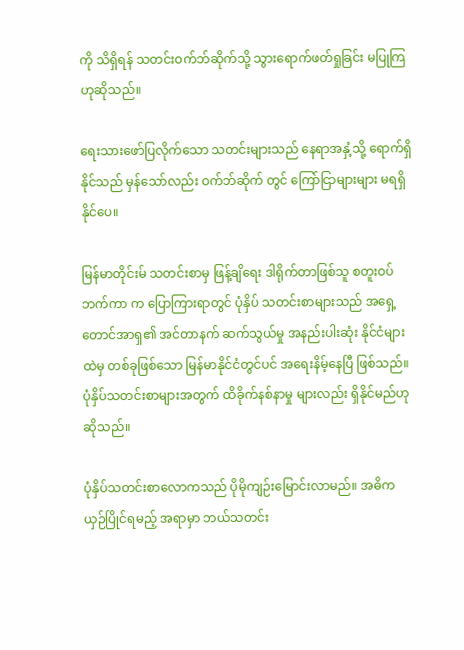ကို သိရှိရန် သတင်းဝက်ဘ်ဆိုက်သို့ သွားရောက်ဖတ်ရှုခြင်း မပြုကြ ဟုဆိုသည်။

ရေးသားဖော်ပြလိုက်သော သတင်းများသည် နေရာအနှံ့သို့ ရောက်ရှိနိုင်သည် မှန်သော်လည်း ဝက်ဘ်ဆိုက် တွင် ကြော်ငြာများများ မရရှိနိုင်ပေ။

မြန်မာတိုင်းမ် သတင်းစာမှ ဖြန့်ချိရေး ဒါရိုက်တာဖြစ်သူ စတူးဝပ် ဘက်ကာ က ပြောကြားရာတွင် ပုံနှိပ် သတင်းစာများသည် အရှေ့တောင်အာရှ၏ အင်တာနက် ဆက်သွယ်မှု အနည်းပါးဆုံး နိုင်ငံများထဲမှ တစ်ခုဖြစ်သော မြန်မာနိုင်ငံတွင်ပင် အရေးနိမ့်နေပြီ ဖြစ်သည်။ ပုံနှိပ်သတင်းစာများအတွက် ထိခိုက်နစ်နာမှု များလည်း ရှိနိုင်မည်ဟု ဆိုသည်။

ပုံနှိပ်သတင်းစာလောကသည် ပိုမိုကျဉ်းမြောင်းလာမည်။ အဓိက ယှဉ်ပြိုင်ရမည့် အရာမှာ ဘယ်သတင်း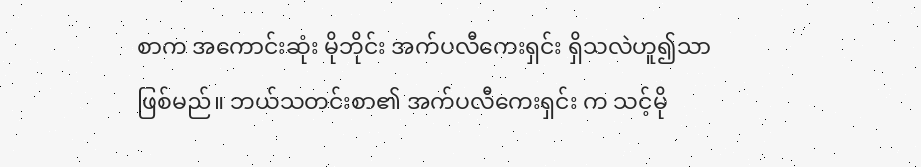စာက အကောင်းဆုံး မိုဘိုင်း အက်ပလီကေးရှင်း ရှိသလဲဟူ၍သာ ဖြစ်မည်။ ဘယ်သတင်းစာ၏ အက်ပလီကေးရှင်း က သင့်မို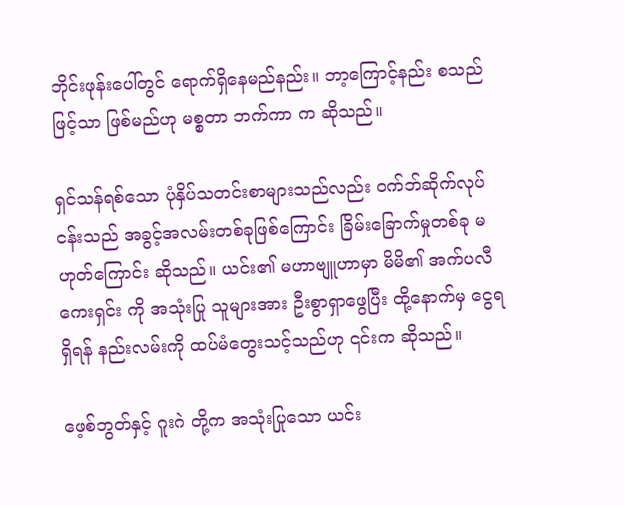ဘိုင်းဖုန်းပေါ်တွင် ရောက်ရှိနေမည်နည်း။ ဘာ့ကြောင့်နည်း စသည်ဖြင့်သာ ဖြစ်မည်ဟု မစ္စတာ ဘက်ကာ က ဆိုသည်။

ရှင်သန်ရစ်သော ပုံနှိပ်သတင်းစာများသည်လည်း ဝက်ဘ်ဆိုက်လုပ်ငန်းသည် အခွင့်အလမ်းတစ်ခုဖြစ်ကြောင်း ခြိမ်းခြောက်မှုတစ်ခု မဟုတ်ကြောင်း ဆိုသည်။ ယင်း၏ မဟာဗျူဟာမှာ မိမိ၏ အက်ပလီကေးရှင်း ကို အသုံးပြု သူများအား ဦးစွာရှာဖွေပြီး ထို့နောက်မှ ငွေရရှိရန် နည်းလမ်းကို ထပ်မံတွေးသင့်သည်ဟု ၎င်းက ဆိုသည်။

ဖေ့စ်ဘွတ်နှင့် ဂူးဂဲ တို့က အသုံးပြုသော ယင်း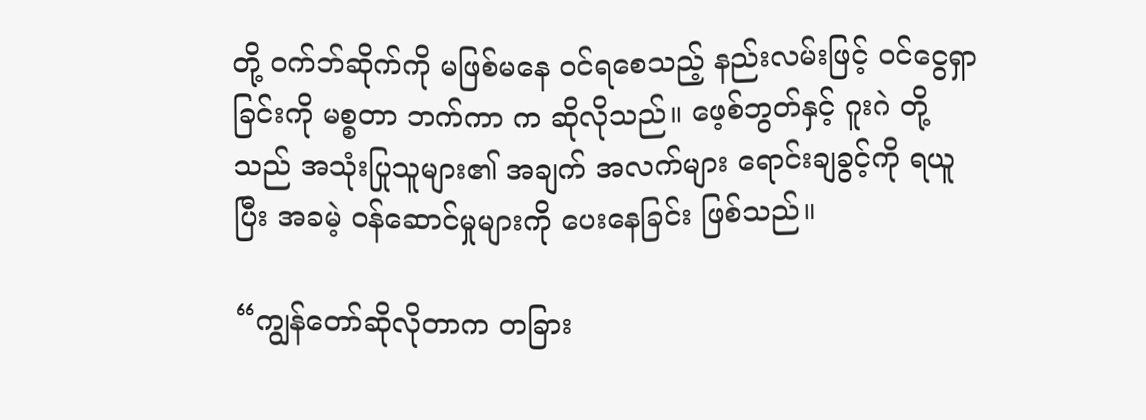တို့ ဝက်ဘ်ဆိုက်ကို မဖြစ်မနေ ဝင်ရစေသည့် နည်းလမ်းဖြင့် ဝင်ငွေရှာခြင်းကို မစ္စတာ ဘက်ကာ က ဆိုလိုသည်။ ဖေ့စ်ဘွတ်နှင့် ဂူးဂဲ တို့သည် အသုံးပြုသူများ၏ အချက် အလက်များ ရောင်းချခွင့်ကို ရယူပြီး အခမဲ့ ဝန်ဆောင်မှုများကို ပေးနေခြင်း ဖြစ်သည်။

“ကျွန်တော်ဆိုလိုတာက တခြား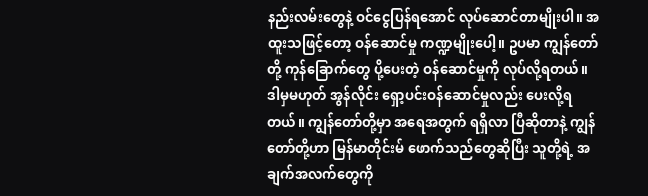နည်းလမ်းတွေနဲ့ ဝင်ငွေပြန်ရအောင် လုပ်ဆောင်တာမျိုးပါ။ အထူးသဖြင့်တော့ ဝန်ဆောင်မှု ကဏ္ဍမျိုးပေါ့။ ဥပမာ ကျွန်တော်တို့ ကုန်ခြောက်တွေ ပို့ပေးတဲ့ ဝန်ဆောင်မှုကို လုပ်လို့ရတယ်။ ဒါမှမဟုတ် အွန်လိုင်း ရှော့ပင်းဝန်ဆောင်မှုလည်း ပေးလို့ရတယ်။ ကျွန်တော်တို့မှာ အရေအတွက် ရရှိလာ ပြီဆိုတာနဲ့ ကျွန်တော်တို့ဟာ မြန်မာတိုင်းမ် ဖောက်သည်တွေဆိုပြီး သူတို့ရဲ့ အချက်အလက်တွေကို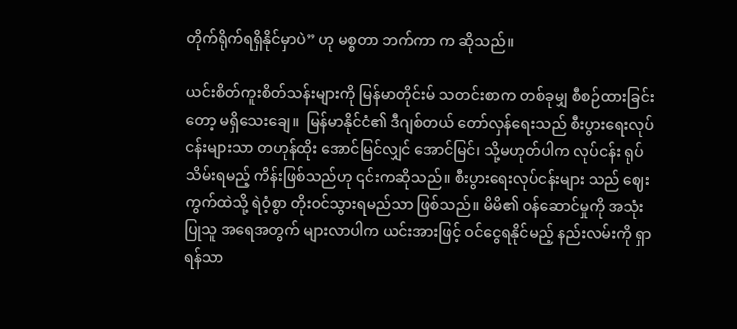တိုက်ရိုက်ရရှိနိုင်မှာပဲ” ဟု မစ္စတာ ဘက်ကာ က ဆိုသည်။

ယင်းစိတ်ကူးစိတ်သန်းများကို မြန်မာတိုင်းမ် သတင်းစာက တစ်ခုမျှ စီစဉ်ထားခြင်းတော့ မရှိသေးချေ။  မြန်မာနိုင်ငံ၏ ဒီဂျစ်တယ် တော်လှန်ရေးသည် စီးပွားရေးလုပ်ငန်းများသာ တဟုန်ထိုး အောင်မြင်လျှင် အောင်မြင်၊ သို့မဟုတ်ပါက လုပ်ငန်း ရုပ်သိမ်းရမည့် ကိန်းဖြစ်သည်ဟု ၎င်းကဆိုသည်။ စီးပွားရေးလုပ်ငန်းများ သည် ဈေးကွက်ထဲသို့ ရဲဝံ့စွာ တိုးဝင်သွားရမည်သာ ဖြစ်သည်။ မိမိ၏ ဝန်ဆောင်မှုကို အသုံးပြုသူ အရေအတွက် များလာပါက ယင်းအားဖြင့် ဝင်ငွေရနိုင်မည့် နည်းလမ်းကို ရှာရန်သာ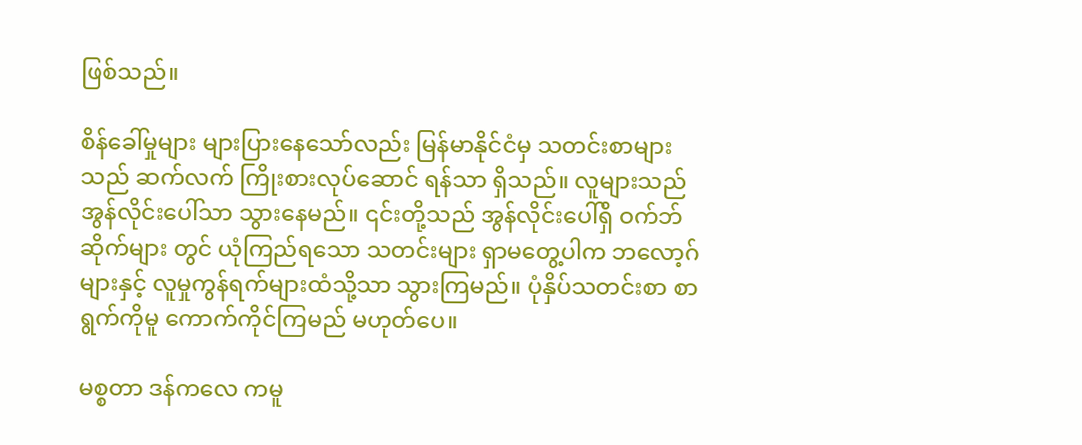ဖြစ်သည်။

စိန်ခေါ်မှုများ များပြားနေသော်လည်း မြန်မာနိုင်ငံမှ သတင်းစာများသည် ဆက်လက် ကြိုးစားလုပ်ဆောင် ရန်သာ ရှိသည်။ လူများသည် အွန်လိုင်းပေါ်သာ သွားနေမည်။ ၎င်းတို့သည် အွန်လိုင်းပေါ်ရှိ ဝက်ဘ်ဆိုက်များ တွင် ယုံကြည်ရသော သတင်းများ ရှာမတွေ့ပါက ဘလော့ဂ်များနှင့် လူမှုကွန်ရက်များထံသို့သာ သွားကြမည်။ ပုံနှိပ်သတင်းစာ စာရွက်ကိုမူ ကောက်ကိုင်ကြမည် မဟုတ်ပေ။

မစ္စတာ ဒန်ကလေ ကမူ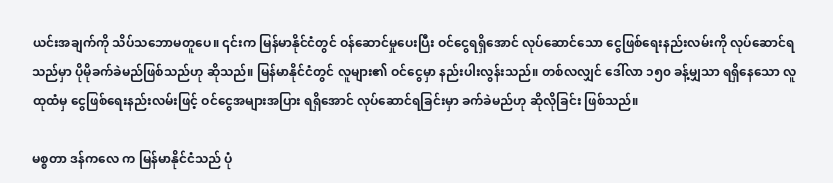ယင်းအချက်ကို သိပ်သဘောမတူပေ။ ၎င်းက မြန်မာနိုင်ငံတွင် ဝန်ဆောင်မှုပေးပြီး ဝင်ငွေရရှိအောင် လုပ်ဆောင်သော ငွေဖြစ်ရေးနည်းလမ်းကို လုပ်ဆောင်ရသည်မှာ ပိုမိုခက်ခဲမည်ဖြစ်သည်ဟု ဆိုသည်။ မြန်မာနိုင်ငံတွင် လူများ၏ ဝင်ငွေမှာ နည်းပါးလွန်းသည်။ တစ်လလျှင် ဒေါ်လာ ၁၅၀ ခန့်မျှသာ ရရှိနေသော လူထုထံမှ ငွေဖြစ်ရေးနည်းလမ်းဖြင့် ဝင်ငွေအများအပြား ရရှိအောင် လုပ်ဆောင်ရခြင်းမှာ ခက်ခဲမည်ဟု ဆိုလိုခြင်း ဖြစ်သည်။

မစ္စတာ ဒန်ကလေ က မြန်မာနိုင်ငံသည် ပုံ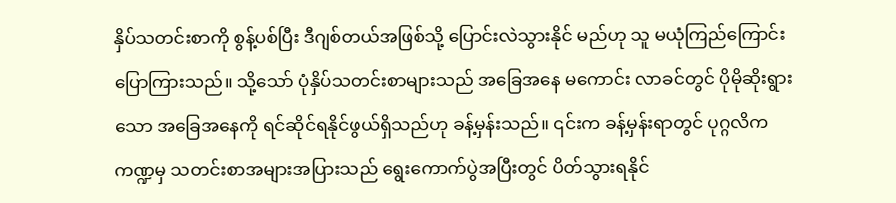နှိပ်သတင်းစာကို စွန့်ပစ်ပြီး ဒီဂျစ်တယ်အဖြစ်သို့ ပြောင်းလဲသွားနိုင် မည်ဟု သူ မယုံကြည်ကြောင်း ပြောကြားသည်။ သို့သော် ပုံနှိပ်သတင်းစာများသည် အခြေအနေ မကောင်း လာခင်တွင် ပိုမိုဆိုးရွားသော အခြေအနေကို ရင်ဆိုင်ရနိုင်ဖွယ်ရှိသည်ဟု ခန့်မှန်းသည်။ ၎င်းက ခန့်မှန်းရာတွင် ပုဂ္ဂလိက ကဏ္ဍမှ သတင်းစာအများအပြားသည် ရွေးကောက်ပွဲအပြီးတွင် ပိတ်သွားရနိုင်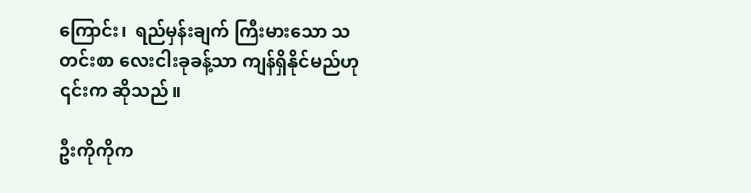ကြောင်း၊  ရည်မှန်းချက် ကြီးမားသော သတင်းစာ လေးငါးခုခန့်သာ ကျန်ရှိနိုင်မည်ဟု ၎င်းက ဆိုသည်။

ဦးကိုကိုက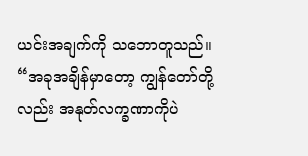ယင်းအချက်ကို သဘောတူသည်။ “အခုအချိန်မှာတော့ ကျွန်တော်တို့လည်း အနုတ်လက္ခဏာကိုပဲ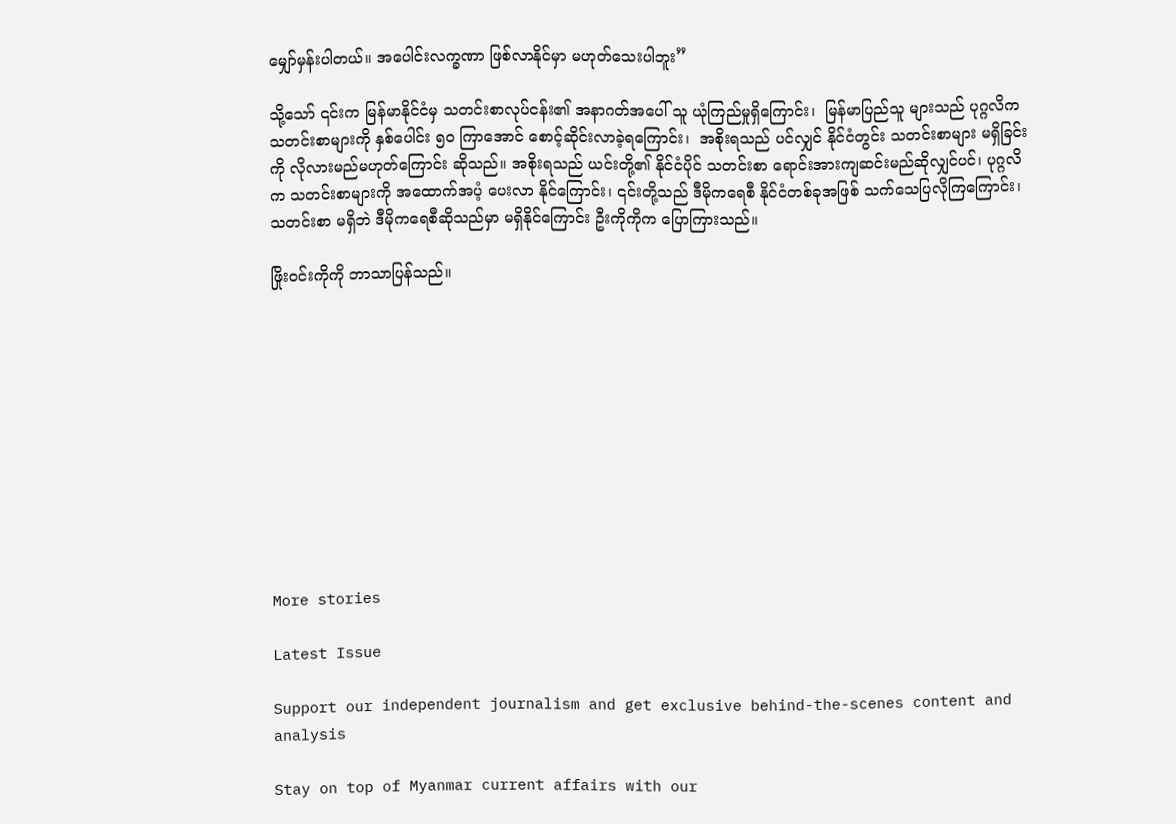မျှော်မှန်းပါတယ်။ အပေါင်းလက္ခဏာ ဖြစ်လာနိုင်မှာ မဟုတ်သေးပါဘူး”

သို့သော် ၎င်းက မြန်မာနိုင်ငံမှ သတင်းစာလုပ်ငန်း၏ အနာဂတ်အပေါ် သူ ယုံကြည်မှုရှိကြောင်း၊  မြန်မာပြည်သူ များသည် ပုဂ္ဂလိက သတင်းစာများကို နှစ်ပေါင်း ၅၀ ကြာအောင် စောင့်ဆိုင်းလာခဲ့ရကြောင်း၊  အစိုးရသည် ပင်လျှင် နိုင်ငံတွင်း သတင်းစာများ မရှိခြင်းကို လိုလားမည်မဟုတ်ကြောင်း ဆိုသည်။ အစိုးရသည် ယင်းတို့၏ နိုင်ငံပိုင် သတင်းစာ ရောင်းအားကျဆင်းမည်ဆိုလျှင်ပင်၊ ပုဂ္ဂလိက သတင်းစာများကို အထောက်အပံ့ ပေးလာ နိုင်ကြောင်း၊ ၎င်းတို့သည် ဒီမိုကရေစီ နိုင်ငံတစ်ခုအဖြစ် သက်သေပြလိုကြကြောင်း၊ သတင်းစာ မရှိဘဲ ဒီမိုကရေစီဆိုသည်မှာ မရှိနိုင်ကြောင်း ဦးကိုကိုက ပြောကြားသည်။

ဖြိုးဝင်းကိုကို ဘာသာပြန်သည်။











More stories

Latest Issue

Support our independent journalism and get exclusive behind-the-scenes content and analysis

Stay on top of Myanmar current affairs with our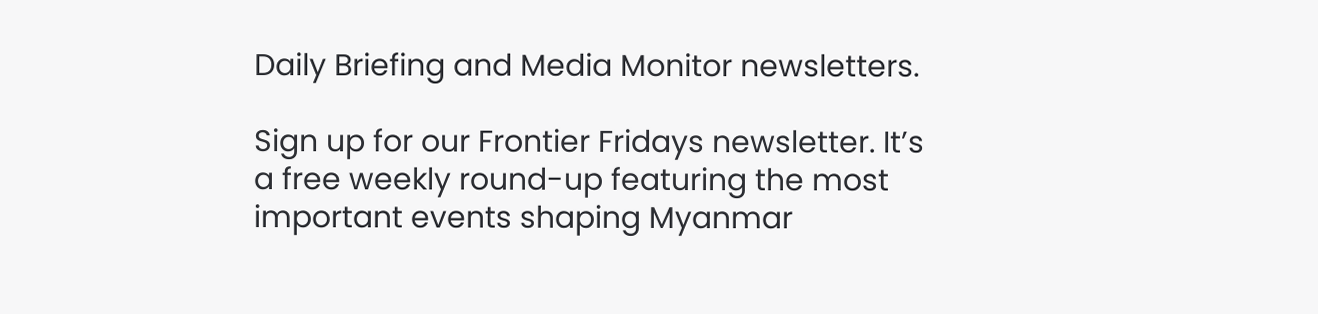Daily Briefing and Media Monitor newsletters.

Sign up for our Frontier Fridays newsletter. It’s a free weekly round-up featuring the most important events shaping Myanmar